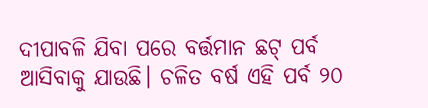ଦୀପାବଳି ଯିବା ପରେ ବର୍ତ୍ତମାନ ଛଟ୍ ପର୍ବ ଆସିବାକୁ ଯାଉଛି। ଚଳିତ ବର୍ଷ ଏହି ପର୍ବ ୨୦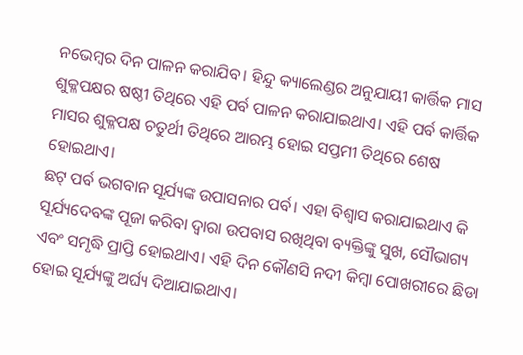ନଭେମ୍ବର ଦିନ ପାଳନ କରାଯିବ। ହିନ୍ଦୁ କ୍ୟାଲେଣ୍ଡର ଅନୁଯାୟୀ କାର୍ତ୍ତିକ ମାସ ଶୁକ୍ଳପକ୍ଷର ଷଷ୍ଠୀ ତିଥିରେ ଏହି ପର୍ବ ପାଳନ କରାଯାଇଥାଏ। ଏହି ପର୍ବ କାର୍ତ୍ତିକ ମାସର ଶୁକ୍ଳପକ୍ଷ ଚତୁର୍ଥୀ ତିଥିରେ ଆରମ୍ଭ ହୋଇ ସପ୍ତମୀ ତିଥିରେ ଶେଷ ହୋଇଥାଏ।
ଛଟ୍ ପର୍ବ ଭଗବାନ ସୂର୍ଯ୍ୟଙ୍କ ଉପାସନାର ପର୍ବ। ଏହା ବିଶ୍ୱାସ କରାଯାଇଥାଏ କି ସୂର୍ଯ୍ୟଦେବଙ୍କ ପୂଜା କରିବା ଦ୍ୱାରା ଉପବାସ ରଖିଥିବା ବ୍ୟକ୍ତିଙ୍କୁ ସୁଖ, ସୌଭାଗ୍ୟ ଏବଂ ସମୃଦ୍ଧି ପ୍ରାପ୍ତି ହୋଇଥାଏ। ଏହି ଦିନ କୌଣସି ନଦୀ କିମ୍ବା ପୋଖରୀରେ ଛିଡା ହୋଇ ସୂର୍ଯ୍ୟଙ୍କୁ ଅର୍ଘ୍ୟ ଦିଆଯାଇଥାଏ।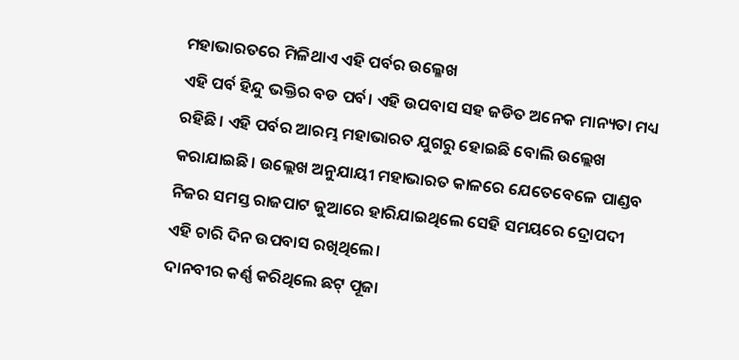ମହାଭାରତରେ ମିଳିଥାଏ ଏହି ପର୍ବର ଉଲ୍ଳେଖ
ଏହି ପର୍ବ ହିନ୍ଦୁ ଭକ୍ତିର ବଡ ପର୍ବ। ଏହି ଉପବାସ ସହ ଜଡିତ ଅନେକ ମାନ୍ୟତା ମଧ୍ୟ ରହିଛି। ଏହି ପର୍ବର ଆରମ୍ଭ ମହାଭାରତ ଯୁଗରୁ ହୋଇଛି ବୋଲି ଉଲ୍ଲେଖ କରାଯାଇଛି। ଉଲ୍ଲେଖ ଅନୁଯାୟୀ ମହାଭାରତ କାଳରେ ଯେତେବେଳେ ପାଣ୍ଡବ ନିଜର ସମସ୍ତ ରାଜପାଟ ଜୁଆରେ ହାରିଯାଇଥିଲେ ସେହି ସମୟରେ ଦ୍ରୋପଦୀ ଏହି ଚାରି ଦିନ ଉପବାସ ରଖିଥିଲେ।
ଦାନବୀର କର୍ଣ୍ଣ କରିଥିଲେ ଛଟ୍ ପୂଜା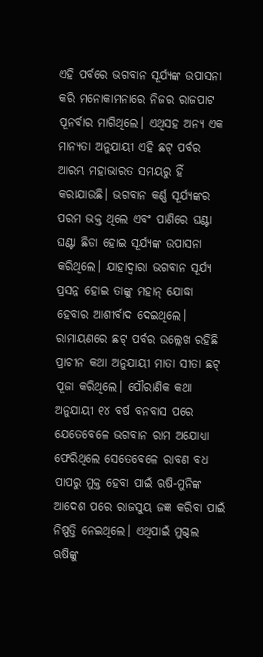ଏହି ପର୍ବରେ ଭଗବାନ ସୂର୍ଯ୍ୟଙ୍କ ଉପାସନା କରି ମନୋକାମନାରେ ନିଜର ରାଜପାଟ ପୂନର୍ବାର ମାଗିଥିଲେ। ଏଥିସହ ଅନ୍ୟ ଏକ ମାନ୍ୟତା ଅନୁଯାୟୀ ଏହି ଛଟ୍ ପର୍ବର ଆରମ୍ଭ ମହାଭାରତ ସମୟରୁ ହିଁ କରାଯାଉଛି। ଭଗବାନ କର୍ଣ୍ଣ ସୂର୍ଯ୍ୟଙ୍କର ପରମ ଭକ୍ତ ଥିଲେ ଏବଂ ପାଣିରେ ଘଣ୍ଟା ଘଣ୍ଟା ଛିଡା ହୋଇ ସୂର୍ଯ୍ୟଙ୍କ ଉପାସନା କରିଥିଲେ। ଯାହାଦ୍ୱାରା ଭଗବାନ ସୂର୍ଯ୍ୟ ପ୍ରସନ୍ନ ହୋଇ ତାଙ୍କୁ ମହାନ୍ ଯୋଦ୍ଧା ହେବାର ଆଶୀର୍ବାଦ ଦେଇଥିଲେ।
ରାମାୟଣରେ ଛଟ୍ ପର୍ବର ଉଲ୍ଲେଖ ରହିଛି
ପ୍ରାଚୀନ କଥା ଅନୁଯାୟୀ ମାତା ସୀତା ଛଟ୍ ପୂଜା କରିଥିଲେ। ପୌରାଣିକ କଥା ଅନୁଯାୟୀ ୧୪ ବର୍ଷ ବନବାସ ପରେ ଯେତେବେଳେ ଭଗବାନ ରାମ ଅଯୋଧ୍ୟା ଫେରିଥିଲେ ସେତେବେଳେ ରାବଣ ବଧ ପାପରୁ ମୁକ୍ତ ହେବା ପାଇଁ ଋଷି-ମୁନିଙ୍କ ଆଦେଶ ପରେ ରାଜସୁୟ ଜଜ୍ଞ କରିବା ପାଇଁ ନିଷ୍ପତ୍ତି ନେଇଥିଲେ। ଏଥିପାଇଁ ମୁଗ୍ଦଲ ଋଷିଙ୍କୁ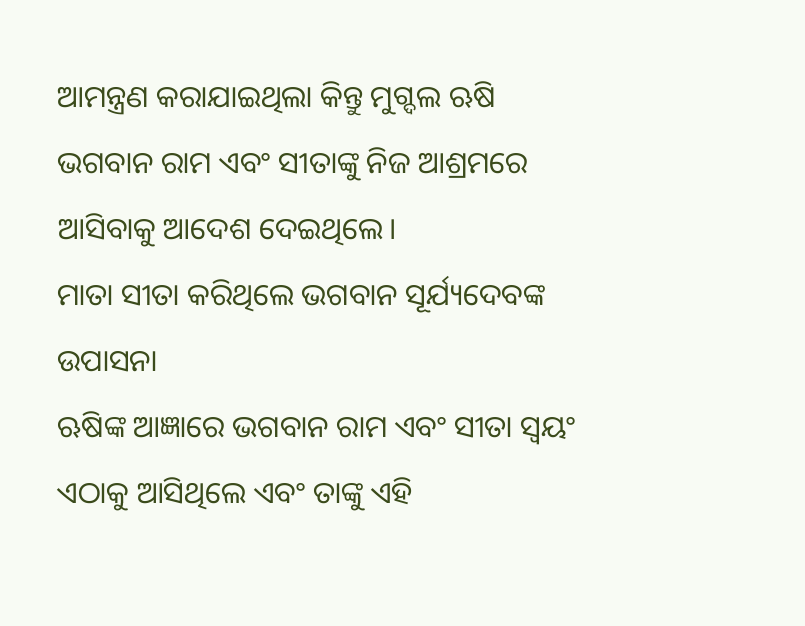ଆମନ୍ତ୍ରଣ କରାଯାଇଥିଲା କିନ୍ତୁ ମୁଗ୍ଦଲ ଋଷି ଭଗବାନ ରାମ ଏବଂ ସୀତାଙ୍କୁ ନିଜ ଆଶ୍ରମରେ ଆସିବାକୁ ଆଦେଶ ଦେଇଥିଲେ।
ମାତା ସୀତା କରିଥିଲେ ଭଗବାନ ସୂର୍ଯ୍ୟଦେବଙ୍କ ଉପାସନା
ଋଷିଙ୍କ ଆଜ୍ଞାରେ ଭଗବାନ ରାମ ଏବଂ ସୀତା ସ୍ୱୟଂ ଏଠାକୁ ଆସିଥିଲେ ଏବଂ ତାଙ୍କୁ ଏହି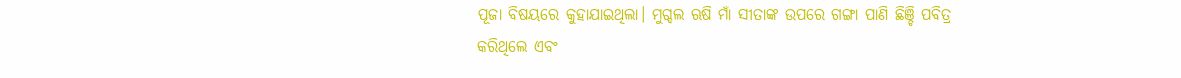ପୂଜା ବିଷୟରେ କୁହାଯାଇଥିଲା। ମୁଗ୍ଦଲ ଋଷି ମାଁ ସୀତାଙ୍କ ଉପରେ ଗଙ୍ଗା ପାଣି ଛିଞ୍ଚି ପବିତ୍ର କରିଥିଲେ ଏବଂ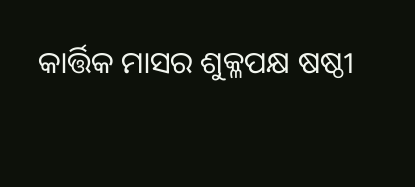କାର୍ତ୍ତିକ ମାସର ଶୁକ୍ଳପକ୍ଷ ଷଷ୍ଠୀ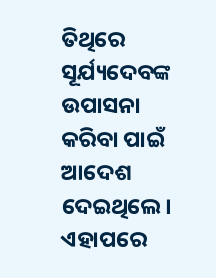ତିଥିରେ ସୂର୍ଯ୍ୟଦେବଙ୍କ ଉପାସନା କରିବା ପାଇଁ ଆଦେଶ ଦେଇଥିଲେ। ଏହାପରେ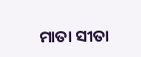ମାତା ସୀତା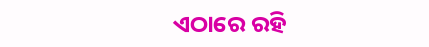ଏଠାରେ ରହି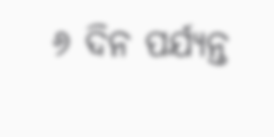୬ ଦିନ ପର୍ଯ୍ୟନ୍ତ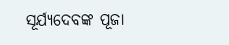ସୂର୍ଯ୍ୟଦେବଙ୍କ ପୂଜା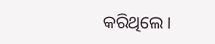କରିଥିଲେ।